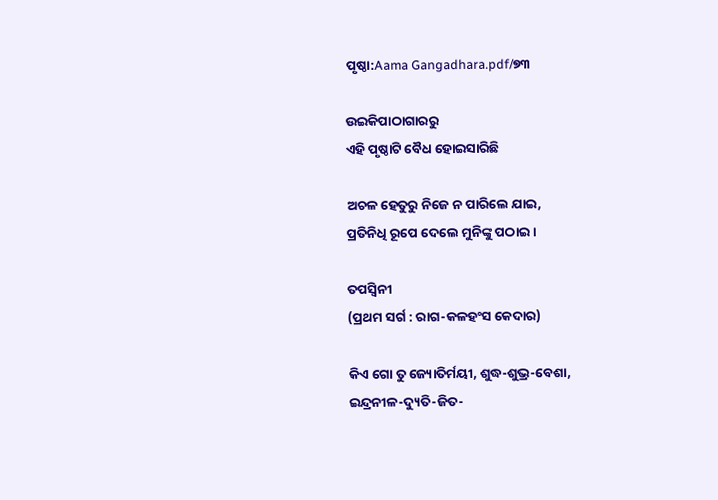ପୃଷ୍ଠା:Aama Gangadhara.pdf/୭୩

ଉଇକିପାଠାଗାର‌ରୁ
ଏହି ପୃଷ୍ଠାଟି ବୈଧ ହୋଇସାରିଛି

ଅଚଳ ହେତୁରୁ ନିଜେ ନ ପାରିଲେ ଯାଇ,
ପ୍ରତିନିଧି ରୂପେ ଦେଲେ ମୁନିଙ୍କୁ ପଠାଇ ।

ତପସ୍ୱିନୀ
(ପ୍ରଥମ ସର୍ଗ : ରାଗ-କଳହଂସ କେଦାର)

କିଏ ଗୋ ତୁ ଜ୍ୟୋତିର୍ମୟୀ, ଶୁଦ୍ଧ-ଶୁଭ୍ର-ବେଶା,
ଇନ୍ଦ୍ରନୀଳ-ଦ୍ୟୁତି-ଜିତ-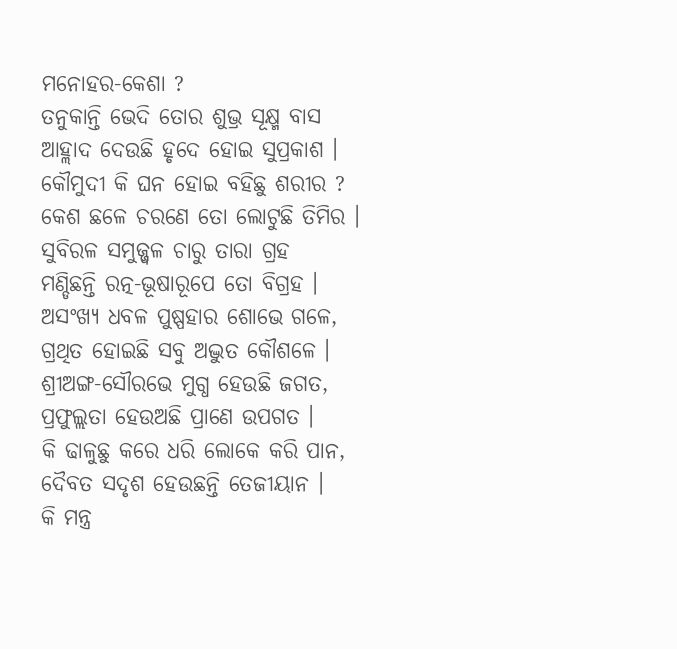ମନୋହର-କେଶା ?
ତନୁକାନ୍ତି ଭେଦି ତୋର ଶୁଭ୍ର ସୂକ୍ଷ୍ମ ବାସ
ଆହ୍ଲାଦ ଦେଉଛି ହୃଦେ ହୋଇ ସୁପ୍ରକାଶ ।
କୌମୁଦୀ କି ଘନ ହୋଇ ବହିଛୁ ଶରୀର ?
କେଶ ଛଳେ ଚରଣେ ତୋ ଲୋଟୁଛି ତିମିର ।
ସୁବିରଳ ସମୁଜ୍ଜ୍ୱଳ ଚାରୁ ତାରା ଗ୍ରହ
ମଣ୍ଡିଛନ୍ତି ରତ୍ନ-ଭୂଷାରୂପେ ତୋ ବିଗ୍ରହ ।
ଅସଂଖ୍ୟ ଧବଳ ପୁଷ୍ପହାର ଶୋଭେ ଗଳେ,
ଗ୍ରଥିତ ହୋଇଛି ସବୁ ଅଦ୍ଭୁତ କୌଶଳେ ।
ଶ୍ରୀଅଙ୍ଗ-ସୌରଭେ ମୁଗ୍ଧ ହେଉଛି ଜଗତ,
ପ୍ରଫୁଲ୍ଲତା ହେଉଅଛି ପ୍ରାଣେ ଉପଗତ ।
କି ଢାଳୁଛୁ କରେ ଧରି ଲୋକେ କରି ପାନ,
ଦୈବତ ସଦୃଶ ହେଉଛନ୍ତି ତେଜୀୟାନ ।
କି ମନ୍ତ୍ର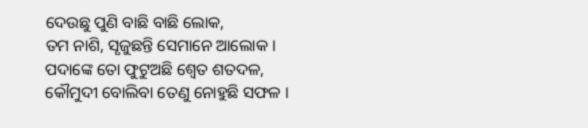ଦେଉଛୁ ପୁଣି ବାଛି ବାଛି ଲୋକ,
ତମ ନାଶି, ସୃଜୁଛନ୍ତି ସେମାନେ ଆଲୋକ ।
ପଦାଙ୍କେ ତୋ ଫୁଟୁଅଛି ଶ୍ୱେତ ଶତଦଳ,
କୌମୁଦୀ ବୋଲିବା ତେଣୁ ନୋହୁଛି ସଫଳ ।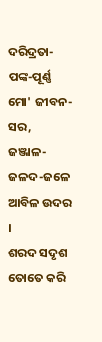ଦରିଦ୍ରତା-ପଙ୍କ-ପୂର୍ଣ୍ଣ ମୋ' ଜୀବନ-ସର,
ଜଞ୍ଜାଳ-ଜଳଦ-ଜଳେ ଆବିଳ ଉଦର ।
ଶରଦ ସଦୃଶ ତୋତେ କରି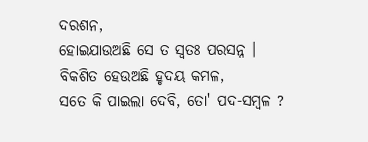ଦରଶନ,
ହୋଇଯାଉଅଛି ସେ ତ ସ୍ୱତଃ ପରସନ୍ନ ।
ବିକଶିତ ହେଉଅଛି ହୃଦୟ କମଳ,
ସତେ କି ପାଇଲା ଦେବି, ତୋ' ପଦ-ସମ୍ବଳ ?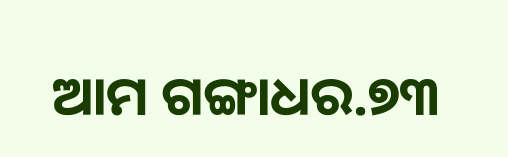ଆମ ଗଙ୍ଗାଧର.୭୩